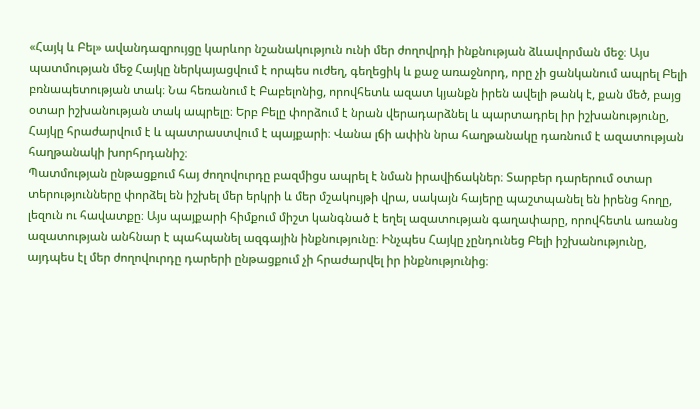«Հայկ և Բել» ավանդազրույցը կարևոր նշանակություն ունի մեր ժողովրդի ինքնության ձևավորման մեջ։ Այս պատմության մեջ Հայկը ներկայացվում է որպես ուժեղ, գեղեցիկ և քաջ առաջնորդ, որը չի ցանկանում ապրել Բելի բռնապետության տակ։ Նա հեռանում է Բաբելոնից, որովհետև ազատ կյանքն իրեն ավելի թանկ է, քան մեծ, բայց օտար իշխանության տակ ապրելը։ Երբ Բելը փորձում է նրան վերադարձնել և պարտադրել իր իշխանությունը, Հայկը հրաժարվում է և պատրաստվում է պայքարի։ Վանա լճի ափին նրա հաղթանակը դառնում է ազատության հաղթանակի խորհրդանիշ։
Պատմության ընթացքում հայ ժողովուրդը բազմիցս ապրել է նման իրավիճակներ։ Տարբեր դարերում օտար տերությունները փորձել են իշխել մեր երկրի և մեր մշակույթի վրա, սակայն հայերը պաշտպանել են իրենց հողը, լեզուն ու հավատքը։ Այս պայքարի հիմքում միշտ կանգնած է եղել ազատության գաղափարը, որովհետև առանց ազատության անհնար է պահպանել ազգային ինքնությունը։ Ինչպես Հայկը չընդունեց Բելի իշխանությունը, այդպես էլ մեր ժողովուրդը դարերի ընթացքում չի հրաժարվել իր ինքնությունից։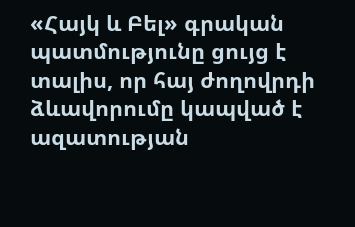«Հայկ և Բել» գրական պատմությունը ցույց է տալիս, որ հայ ժողովրդի ձևավորումը կապված է ազատության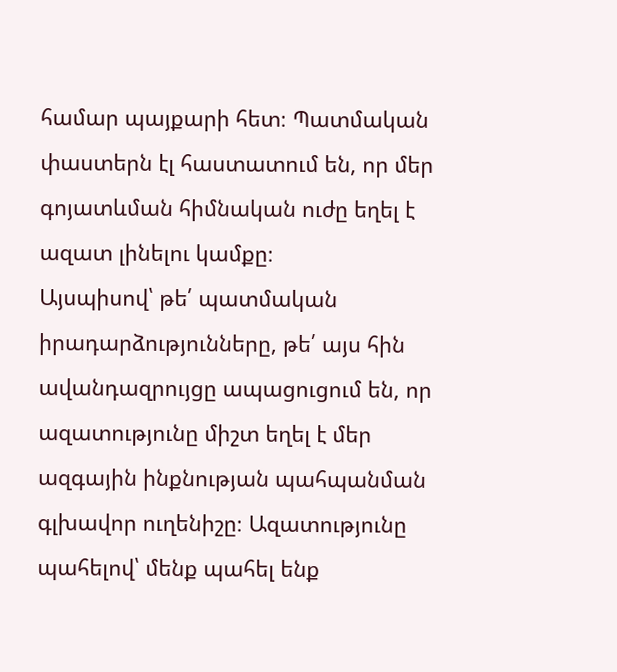համար պայքարի հետ։ Պատմական փաստերն էլ հաստատում են, որ մեր գոյատևման հիմնական ուժը եղել է ազատ լինելու կամքը։
Այսպիսով՝ թե՛ պատմական իրադարձությունները, թե՛ այս հին ավանդազրույցը ապացուցում են, որ ազատությունը միշտ եղել է մեր ազգային ինքնության պահպանման գլխավոր ուղենիշը։ Ազատությունը պահելով՝ մենք պահել ենք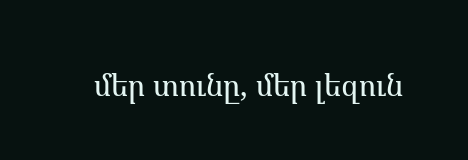մեր տունը, մեր լեզուն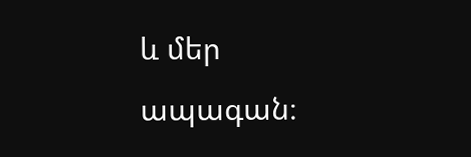և մեր ապագան։